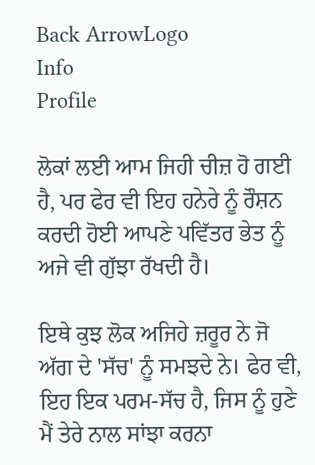Back ArrowLogo
Info
Profile

ਲੋਕਾਂ ਲਈ ਆਮ ਜਿਹੀ ਚੀਜ਼ ਹੋ ਗਈ ਹੈ, ਪਰ ਫੇਰ ਵੀ ਇਹ ਹਨੇਰੇ ਨੂੰ ਰੌਸ਼ਨ ਕਰਦੀ ਹੋਈ ਆਪਣੇ ਪਵਿੱਤਰ ਭੇਤ ਨੂੰ ਅਜੇ ਵੀ ਗੁੱਝਾ ਰੱਖਦੀ ਹੈ।

ਇਥੇ ਕੁਝ ਲੋਕ ਅਜਿਹੇ ਜ਼ਰੂਰ ਨੇ ਜੋ ਅੱਗ ਦੇ 'ਸੱਚ' ਨੂੰ ਸਮਝਦੇ ਨੇ। ਫੇਰ ਵੀ, ਇਹ ਇਕ ਪਰਮ-ਸੱਚ ਹੈ, ਜਿਸ ਨੂੰ ਹੁਣੇ ਮੈਂ ਤੇਰੇ ਨਾਲ ਸਾਂਝਾ ਕਰਨਾ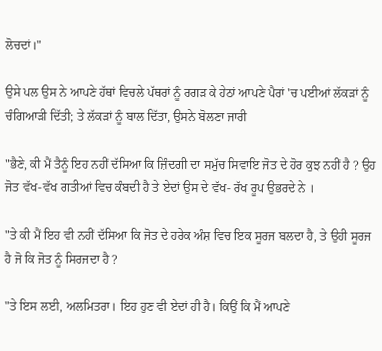ਲੋਚਦਾਂ।"

ਉਸੇ ਪਲ ਉਸ ਨੇ ਆਪਣੇ ਹੱਥਾਂ ਵਿਚਲੇ ਪੱਥਰਾਂ ਨੂੰ ਰਗੜ ਕੇ ਹੇਠਾਂ ਆਪਣੇ ਪੈਰਾਂ 'ਚ ਪਈਆਂ ਲੱਕੜਾਂ ਨੂੰ ਚੰਗਿਆੜੀ ਦਿੱਤੀ; ਤੇ ਲੱਕੜਾਂ ਨੂੰ ਬਾਲ ਦਿੱਤਾ, ਉਸਨੇ ਬੋਲਣਾ ਜਾਰੀ

"ਭੈਣੇ, ਕੀ ਮੈਂ ਤੈਨੂੰ ਇਹ ਨਹੀਂ ਦੱਸਿਆ ਕਿ ਜ਼ਿੰਦਗੀ ਦਾ ਸਮੁੱਚ ਸਿਵਾਇ ਜੋਤ ਦੇ ਹੋਰ ਕੁਝ ਨਹੀਂ ਹੈ ? ਉਹ ਜੋਤ ਵੱਖ-ਵੱਖ ਗਤੀਆਂ ਵਿਚ ਕੰਬਦੀ ਹੈ ਤੇ ਏਦਾਂ ਉਸ ਦੇ ਵੱਖ- ਰੱਖ ਰੂਪ ਉਭਰਦੇ ਨੇ ।

"ਤੇ ਕੀ ਮੈਂ ਇਹ ਵੀ ਨਹੀਂ ਦੱਸਿਆ ਕਿ ਜੋਤ ਦੇ ਹਰੇਕ ਅੰਸ਼ ਵਿਚ ਇਕ ਸੂਰਜ ਬਲਦਾ ਹੈ, ਤੇ ਉਹੀ ਸੂਰਜ ਹੈ ਜੋ ਕਿ ਜੋਤ ਨੂੰ ਸਿਰਜਦਾ ਹੈ ?

"ਤੇ ਇਸ ਲਈ, ਅਲਮਿਤਰਾ। ਇਹ ਹੁਣ ਵੀ ਏਦਾਂ ਹੀ ਹੈ। ਕਿਉਂ ਕਿ ਮੈਂ ਆਪਣੇ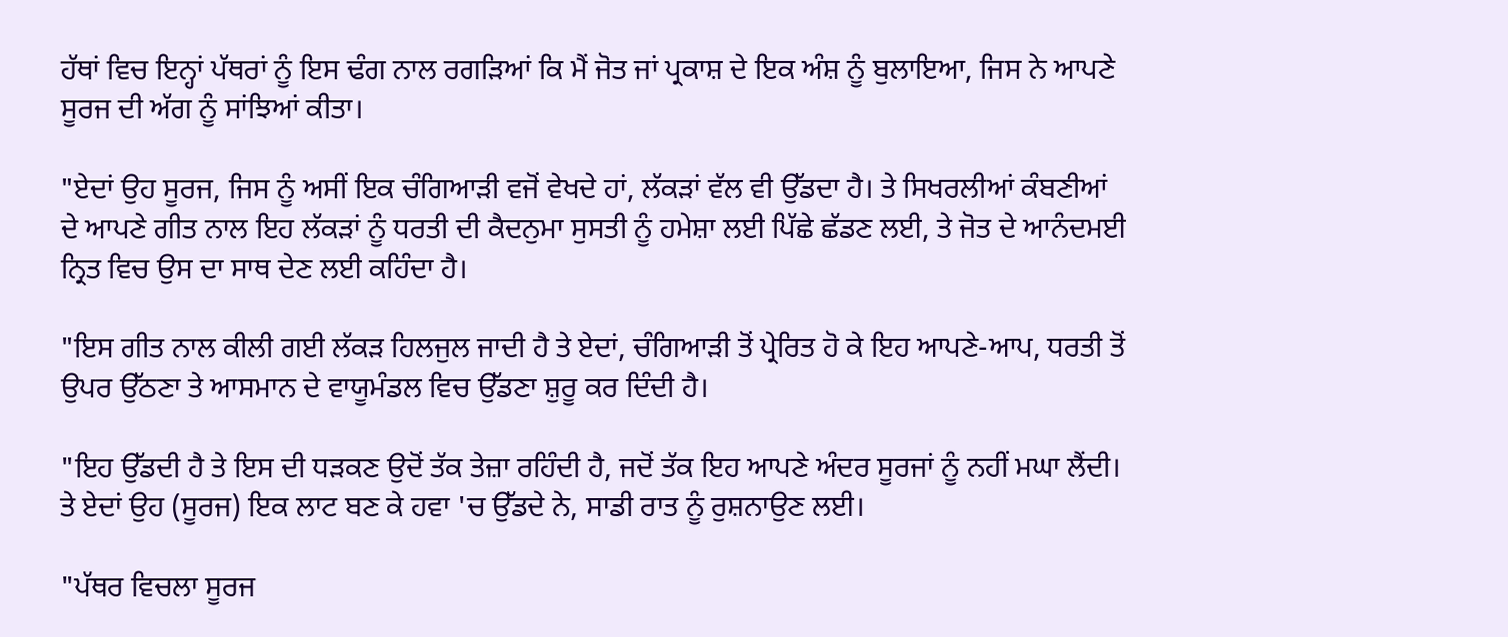ਹੱਥਾਂ ਵਿਚ ਇਨ੍ਹਾਂ ਪੱਥਰਾਂ ਨੂੰ ਇਸ ਢੰਗ ਨਾਲ ਰਗੜਿਆਂ ਕਿ ਮੈਂ ਜੋਤ ਜਾਂ ਪ੍ਰਕਾਸ਼ ਦੇ ਇਕ ਅੰਸ਼ ਨੂੰ ਬੁਲਾਇਆ, ਜਿਸ ਨੇ ਆਪਣੇ ਸੂਰਜ ਦੀ ਅੱਗ ਨੂੰ ਸਾਂਝਿਆਂ ਕੀਤਾ।

"ਏਦਾਂ ਉਹ ਸੂਰਜ, ਜਿਸ ਨੂੰ ਅਸੀਂ ਇਕ ਚੰਗਿਆੜੀ ਵਜੋਂ ਵੇਖਦੇ ਹਾਂ, ਲੱਕੜਾਂ ਵੱਲ ਵੀ ਉੱਡਦਾ ਹੈ। ਤੇ ਸਿਖਰਲੀਆਂ ਕੰਬਣੀਆਂ ਦੇ ਆਪਣੇ ਗੀਤ ਨਾਲ ਇਹ ਲੱਕੜਾਂ ਨੂੰ ਧਰਤੀ ਦੀ ਕੈਦਨੁਮਾ ਸੁਸਤੀ ਨੂੰ ਹਮੇਸ਼ਾ ਲਈ ਪਿੱਛੇ ਛੱਡਣ ਲਈ, ਤੇ ਜੋਤ ਦੇ ਆਨੰਦਮਈ ਨ੍ਰਿਤ ਵਿਚ ਉਸ ਦਾ ਸਾਥ ਦੇਣ ਲਈ ਕਹਿੰਦਾ ਹੈ।

"ਇਸ ਗੀਤ ਨਾਲ ਕੀਲੀ ਗਈ ਲੱਕੜ ਹਿਲਜੁਲ ਜਾਦੀ ਹੈ ਤੇ ਏਦਾਂ, ਚੰਗਿਆੜੀ ਤੋਂ ਪ੍ਰੇਰਿਤ ਹੋ ਕੇ ਇਹ ਆਪਣੇ-ਆਪ, ਧਰਤੀ ਤੋਂ ਉਪਰ ਉੱਠਣਾ ਤੇ ਆਸਮਾਨ ਦੇ ਵਾਯੂਮੰਡਲ ਵਿਚ ਉੱਡਣਾ ਸ਼ੁਰੂ ਕਰ ਦਿੰਦੀ ਹੈ।

"ਇਹ ਉੱਡਦੀ ਹੈ ਤੇ ਇਸ ਦੀ ਧੜਕਣ ਉਦੋਂ ਤੱਕ ਤੇਜ਼ਾ ਰਹਿੰਦੀ ਹੈ, ਜਦੋਂ ਤੱਕ ਇਹ ਆਪਣੇ ਅੰਦਰ ਸੂਰਜਾਂ ਨੂੰ ਨਹੀਂ ਮਘਾ ਲੈਂਦੀ। ਤੇ ਏਦਾਂ ਉਹ (ਸੂਰਜ) ਇਕ ਲਾਟ ਬਣ ਕੇ ਹਵਾ 'ਚ ਉੱਡਦੇ ਨੇ, ਸਾਡੀ ਰਾਤ ਨੂੰ ਰੁਸ਼ਨਾਉਣ ਲਈ।

"ਪੱਥਰ ਵਿਚਲਾ ਸੂਰਜ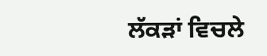ਲੱਕੜਾਂ ਵਿਚਲੇ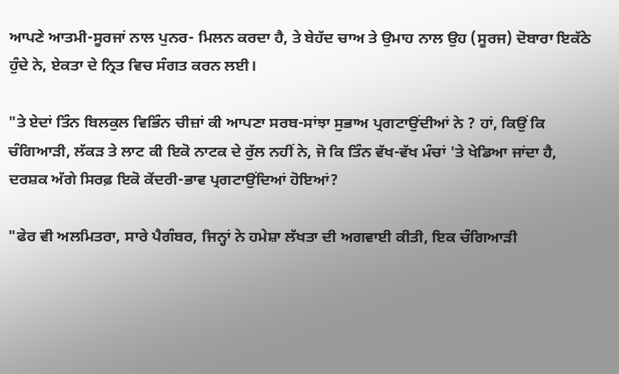ਆਪਣੇ ਆਤਮੀ-ਸੂਰਜਾਂ ਨਾਲ ਪੁਨਰ- ਮਿਲਨ ਕਰਦਾ ਹੈ, ਤੇ ਬੇਹੱਦ ਚਾਅ ਤੇ ਉਮਾਹ ਨਾਲ ਉਹ (ਸੂਰਜ) ਦੋਬਾਰਾ ਇਕੱਠੇ ਹੁੰਦੇ ਨੇ, ਏਕਤਾ ਦੇ ਨ੍ਰਿਤ ਵਿਚ ਸੰਗਤ ਕਰਨ ਲਈ।

"ਤੇ ਏਦਾਂ ਤਿੰਨ ਬਿਲਕੁਲ ਵਿਭਿੰਨ ਚੀਜ਼ਾਂ ਕੀ ਆਪਣਾ ਸਰਬ-ਸਾਂਝਾ ਸੁਭਾਅ ਪ੍ਰਗਟਾਉਂਦੀਆਂ ਨੇ ? ਹਾਂ, ਕਿਉਂ ਕਿ ਚੰਗਿਆੜੀ, ਲੱਕੜ ਤੇ ਲਾਟ ਕੀ ਇਕੋ ਨਾਟਕ ਦੇ ਰੁੱਲ ਨਹੀਂ ਨੇ, ਜੋ ਕਿ ਤਿੰਨ ਵੱਖ-ਵੱਖ ਮੰਚਾਂ 'ਤੇ ਖੇਡਿਆ ਜਾਂਦਾ ਹੈ, ਦਰਸ਼ਕ ਅੱਗੇ ਸਿਰਫ਼ ਇਕੋ ਕੇਂਦਰੀ-ਭਾਵ ਪ੍ਰਗਟਾਉਂਦਿਆਂ ਹੋਇਆਂ?

"ਫੇਰ ਵੀ ਅਲਮਿਤਰਾ, ਸਾਰੇ ਪੈਗੰਬਰ, ਜਿਨ੍ਹਾਂ ਨੇ ਹਮੇਸ਼ਾ ਲੱਖਤਾ ਦੀ ਅਗਵਾਈ ਕੀਤੀ, ਇਕ ਚੰਗਿਆੜੀ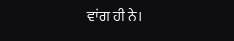ਵਾਂਗ ਹੀ ਨੇ।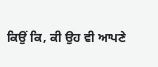ਕਿਉਂ ਕਿ, ਕੀ ਉਹ ਵੀ ਆਪਣੇ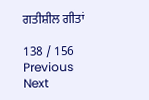ਗਤੀਸ਼ੀਲ ਗੀਤਾਂ

138 / 156
Previous
Next